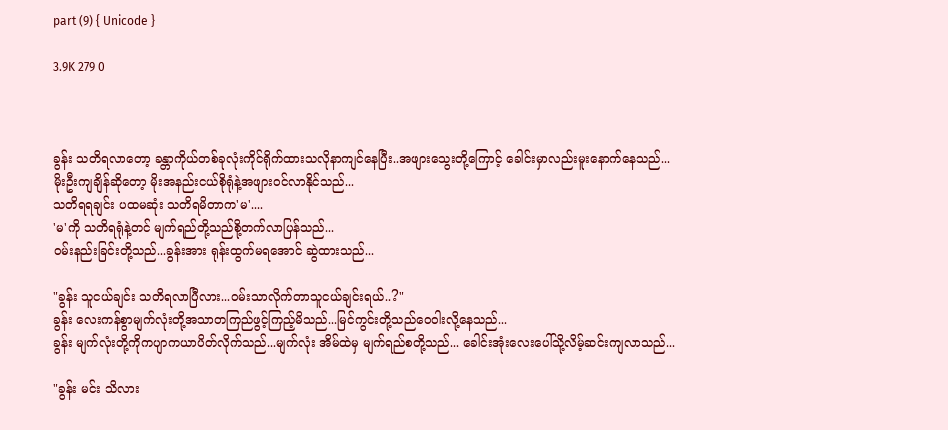part (9) { Unicode }

3.9K 279 0



ခွန်း သတိရလာတော့ ခန္တာကိုယ်တစ်ခုလုံးကိုင်ရိုက်ထားသလိုနာကျင်နေပြီး..အဖျားသွေးတို့ကြောင့် ခေါင်းမှာလည်းမူးနောက်နေသည်...
မိုးဦးကျချိန်ဆိုတော့ မိုးအနည်းငယ်စိုရုံနဲ့အဖျားဝင်လာနိုင်သည်...
သတိရရချင်း ပထမဆုံး သတိရမိတာက'မ'....
'မ'ကို သတိရရုံနဲ့တင် မျက်ရည်တို့သည်စို့တက်လာပြန်သည်...
ဝမ်းနည်းခြင်းတို့သည်...ခွန်းအား ရုန်းထွက်မရအောင် ဆွဲထားသည်...

"ခွန်း သူငယ်ချင်း သတိရလာပြီလား...ဝမ်းသာလိုက်တာသူငယ်ချင်းရယ်..?"
ခွန်း လေးကန်စွာမျက်လုံးတို့အသာတကြည်ဖွင့်ကြည့်မိသည်...မြင်ကွင်းတို့သည်ဝေဝါးလို့နေသည်...
ခွန်း မျက်လုံးတို့ကိုကပျာကယာပိတ်လိုက်သည်...မျက်လုံး အိမ်ထဲမှ မျက်ရည်စတို့သည်... ခေါင်းအုံးလေးပေါ်သို့လိမ့်ဆင်းကျလာသည်...

"ခွန်း မင်း သိလား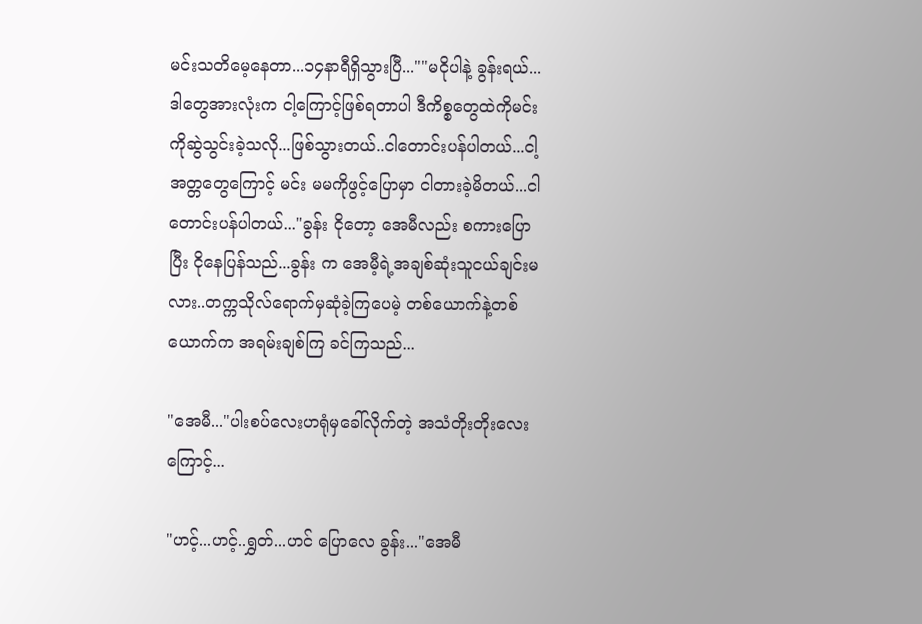မင်းသတိမေ့နေတာ...၁၄နာရီရှိသွားပြီ...""မငိုပါနဲ့ ခွန်းရယ်...ဒါတွေအားလုံးက ငါ့ကြောင့်ဖြစ်ရတာပါ ဒီကိစ္စတွေထဲကိုမင်းကိုဆွဲသွင်းခဲ့သလို...ဖြစ်သွားတယ်..ငါတောင်းပန်ပါတယ်...ငါ့အတ္တတွေကြောင့် မင်း မမကိုဖွင့်ပြောမှာ ငါတားခဲ့မိတယ်...ငါတောင်းပန်ပါတယ်..."ခွန်း ငိုတော့ အေမီလည်း စကားပြောပြီး ငိုနေပြန်သည်...ခွန်း က အေမီ့ရဲ့အချစ်ဆုံးသူငယ်ချင်းမလား..တက္ကသိုလ်ရောက်မှဆုံခဲ့ကြပေမဲ့ တစ်ယောက်နဲ့တစ်ယောက်က အရမ်းချစ်ကြ ခင်ကြသည်...

"အေမီ..."ပါးစပ်လေးဟရုံမှခေါ်လိုက်တဲ့ အသံတိုးတိုးလေးကြောင့်...

"ဟင့်...ဟင့်..ရွှတ်...ဟင် ပြောလေ ခွန်း..."အေမီ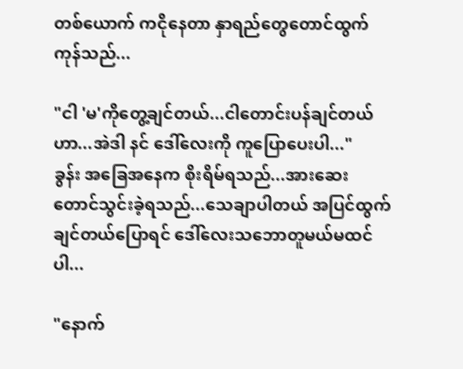တစ်ယောက် ကငိုနေတာ နှာရည်တွေတောင်ထွက်ကုန်သည်...

"ငါ 'မ'ကိုတွေ့ချင်တယ်...ငါတောင်းပန်ချင်တယ်ဟာ...အဲဒါ နင် ဒေါ်လေးကို ကူပြောပေးပါ..."
ခွန်း အခြေအနေက စိုးရိမ်ရသည်...အားဆေးတောင်သွင်းခဲ့ရသည်...သေချာပါတယ် အပြင်ထွက်ချင်တယ်ပြောရင် ဒေါ်လေးသဘောတူမယ်မထင်ပါ...

"နောက်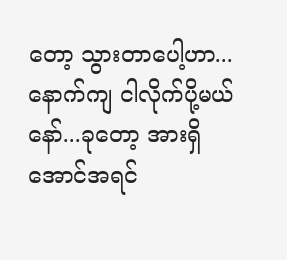တော့ သွားတာပေါ့ဟာ...နောက်ကျ ငါလိုက်ပို့မယ်နော်...ခုတော့ အားရှိအောင်အရင်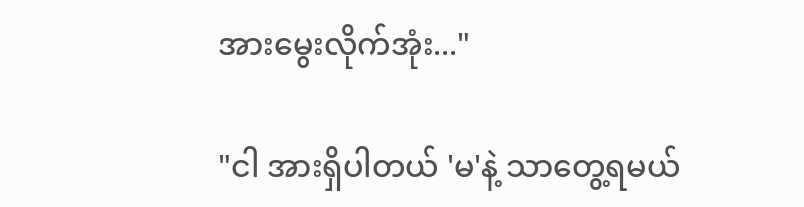အားမွေးလိုက်အုံး..."

"ငါ အားရှိပါတယ် 'မ'နဲ့ သာတွေ့ရမယ်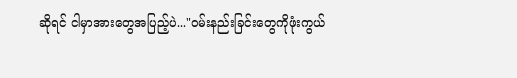ဆိုရင် ငါမှာအားတွေအပြည့်ပဲ..."ဝမ်းနည်းခြင်းတွေကိုဖုံးကွယ်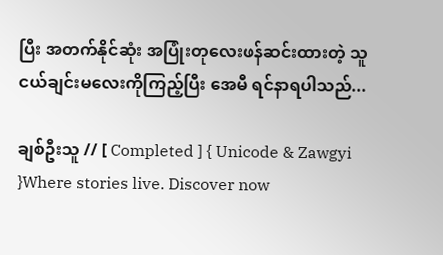ပြီး အတက်နိုင်ဆုံး အပြုံးတုလေးဖန်ဆင်းထားတဲ့ သူငယ်ချင်းမလေးကိုကြည့်ပြီး အေမီ ရင်နာရပါသည်...

ချစ်ဦးသူ // [ Completed ] { Unicode & Zawgyi }Where stories live. Discover now